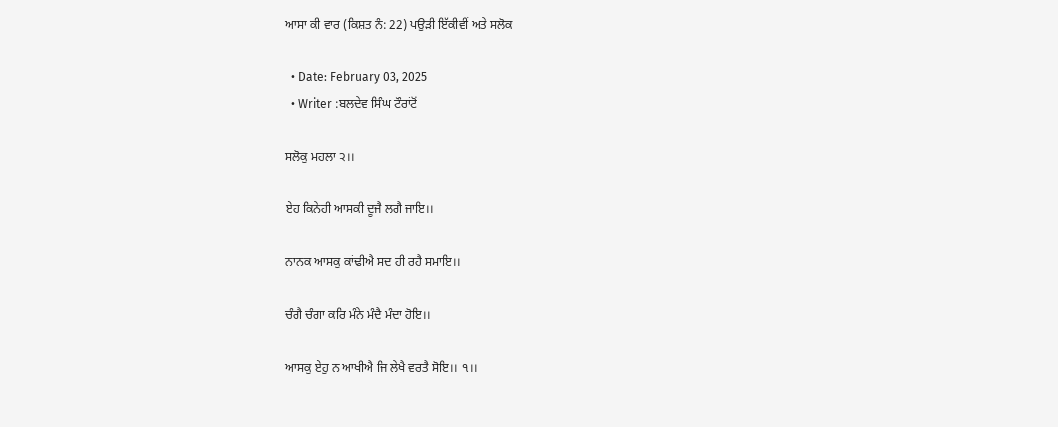ਆਸਾ ਕੀ ਵਾਰ (ਕਿਸ਼ਤ ਨੰ: 22) ਪਉੜੀ ਇੱਕੀਵੀਂ ਅਤੇ ਸਲੋਕ

  • Date: February 03, 2025
  • Writer :ਬਲਦੇਵ ਸਿੰਘ ਟੌਰਾਂਟੋਂ

ਸਲੋਕੁ ਮਹਲਾ ੨।।

ਏਹ ਕਿਨੇਹੀ ਆਸਕੀ ਦੂਜੈ ਲਗੈ ਜਾਇ।।

ਨਾਨਕ ਆਸਕੁ ਕਾਂਢੀਐ ਸਦ ਹੀ ਰਹੈ ਸਮਾਇ।।

ਚੰਗੈ ਚੰਗਾ ਕਰਿ ਮੰਨੇ ਮੰਦੈ ਮੰਦਾ ਹੋਇ।।

ਆਸਕੁ ਏਹੁ ਨ ਆਖੀਐ ਜਿ ਲੇਖੈ ਵਰਤੈ ਸੋਇ।। ੧।।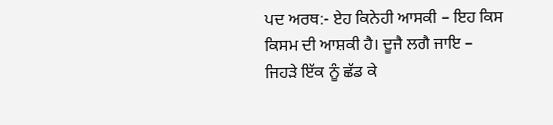ਪਦ ਅਰਥ:- ਏਹ ਕਿਨੇਹੀ ਆਸਕੀ – ਇਹ ਕਿਸ ਕਿਸਮ ਦੀ ਆਸ਼ਕੀ ਹੈ। ਦੂਜੈ ਲਗੈ ਜਾਇ – ਜਿਹੜੇ ਇੱਕ ਨੂੰ ਛੱਡ ਕੇ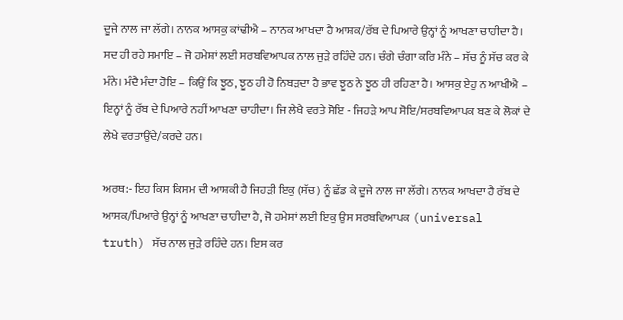ਦੂਜੇ ਨਾਲ ਜਾ ਲੱਗੇ। ਨਾਨਕ ਆਸਕੁ ਕਾਂਢੀਐ – ਨਾਨਕ ਆਖਦਾ ਹੈ ਆਸ਼ਕ/ਰੱਬ ਦੇ ਪਿਆਰੇ ਉਨ੍ਹਾਂ ਨੂੰ ਆਖਣਾ ਚਾਹੀਦਾ ਹੈ। ਸਦ ਹੀ ਰਹੇ ਸਮਾਇ – ਜੋ ਹਮੇਸ਼ਾਂ ਲਈ ਸਰਬਵਿਆਪਕ ਨਾਲ ਜੁੜੇ ਰਹਿੰਦੇ ਹਨ। ਚੰਗੇ ਚੰਗਾ ਕਰਿ ਮੰਨੇ – ਸੱਚ ਨੂੰ ਸੱਚ ਕਰ ਕੇ ਮੰਨੇ। ਮੰਦੈ ਮੰਦਾ ਹੋਇ – ਕਿਉਂ ਕਿ ਝੂਠ, ਝੂਠ ਹੀ ਹੋ ਨਿਬੜਦਾ ਹੈ ਭਾਵ ਝੂਠ ਨੇ ਝੂਠ ਹੀ ਰਹਿਣਾ ਹੈ। ਆਸਕੁ ਏਹੁ ਨ ਆਖੀਐ – ਇਨ੍ਹਾਂ ਨੂੰ ਰੱਬ ਦੇ ਪਿਆਰੇ ਨਹੀਂ ਆਖਣਾ ਚਾਹੀਦਾ। ਜਿ ਲੇਖੈ ਵਰਤੇ ਸੋਇ - ਜਿਹੜੇ ਆਪ ਸੋਇ/ਸਰਬਵਿਆਪਕ ਬਣ ਕੇ ਲੋਕਾਂ ਦੇ ਲੇਖੇ ਵਰਤਾਉਂਦੇ/ਕਰਦੇ ਹਨ।

ਅਰਥ:- ਇਹ ਕਿਸ ਕਿਸਮ ਦੀ ਆਸ਼ਕੀ ਹੈ ਜਿਹੜੀ ਇਕੁ (ਸੱਚ) ਨੂੰ ਛੱਡ ਕੇ ਦੂਜੇ ਨਾਲ ਜਾ ਲੱਗੇ। ਨਾਨਕ ਆਖਦਾ ਹੈ ਰੱਬ ਦੇ ਆਸਕ/ਪਿਆਰੇ ਉਨ੍ਹਾਂ ਨੂੰ ਆਖਣਾ ਚਾਹੀਦਾ ਹੈ, ਜੋ ਹਮੇਸਾਂ ਲਈ ਇਕੁ ਉਸ ਸਰਬਵਿਆਪਕ (universal truth) ਸੱਚ ਨਾਲ ਜੁੜੇ ਰਹਿੰਦੇ ਹਨ। ਇਸ ਕਰ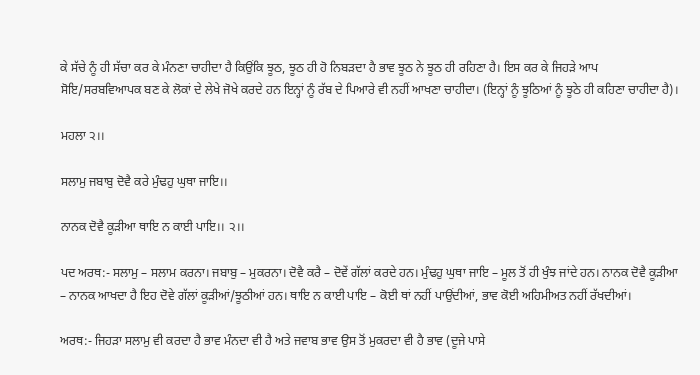ਕੇ ਸੱਚੇ ਨੂੰ ਹੀ ਸੱਚਾ ਕਰ ਕੇ ਮੰਨਣਾ ਚਾਹੀਦਾ ਹੈ ਕਿਉਂਕਿ ਝੂਠ, ਝੂਠ ਹੀ ਹੋ ਨਿਬੜਦਾ ਹੈ ਭਾਵ ਝੂਠ ਨੇ ਝੂਠ ਹੀ ਰਹਿਣਾ ਹੈ। ਇਸ ਕਰ ਕੇ ਜਿਹੜੇ ਆਪ ਸੋਇ/ਸਰਬਵਿਆਪਕ ਬਣ ਕੇ ਲੋਕਾਂ ਦੇ ਲੇਖੇ ਜੋਖੇ ਕਰਦੇ ਹਨ ਇਨ੍ਹਾਂ ਨੂੰ ਰੱਬ ਦੇ ਪਿਆਰੇ ਵੀ ਨਹੀਂ ਆਖਣਾ ਚਾਹੀਦਾ। (ਇਨ੍ਹਾਂ ਨੂੰ ਝੂਠਿਆਂ ਨੂੰ ਝੂਠੇ ਹੀ ਕਹਿਣਾ ਚਾਹੀਦਾ ਹੈ)।

ਮਹਲਾ ੨।।

ਸਲਾਮੁ ਜਬਾਬੁ ਦੋਵੈ ਕਰੇ ਮੁੰਢਹੁ ਘੁਥਾ ਜਾਇ।।

ਨਾਨਕ ਦੋਵੈ ਕੂੜੀਆ ਥਾਇ ਨ ਕਾਈ ਪਾਇ।। ੨।।

ਪਦ ਅਰਥ:- ਸਲਾਮੁ – ਸਲਾਮ ਕਰਨਾ। ਜਬਾਬੁ – ਮੁਕਰਨਾ। ਦੋਵੈ ਕਰੈ – ਦੋਵੇਂ ਗੱਲਾਂ ਕਰਦੇ ਹਨ। ਮੁੰਢਹੁ ਘੁਥਾ ਜਾਇ – ਮੂਲ ਤੋਂ ਹੀ ਖੁੰਝ ਜਾਂਦੇ ਹਨ। ਨਾਨਕ ਦੋਵੈ ਕੂੜੀਆ – ਨਾਨਕ ਆਖਦਾ ਹੈ ਇਹ ਦੋਵੇ ਗੱਲਾਂ ਕੂੜੀਆਂ/ਝੂਠੀਆਂ ਹਨ। ਥਾਇ ਨ ਕਾਈ ਪਾਇ – ਕੋਈ ਥਾਂ ਨਹੀਂ ਪਾਉਂਦੀਆਂ, ਭਾਵ ਕੋਈ ਅਹਿਮੀਅਤ ਨਹੀਂ ਰੱਖਦੀਆਂ।

ਅਰਥ:- ਜਿਹੜਾ ਸਲਾਮੁ ਵੀ ਕਰਦਾ ਹੈ ਭਾਵ ਮੰਨਦਾ ਵੀ ਹੈ ਅਤੇ ਜਵਾਬ ਭਾਵ ਉਸ ਤੋਂ ਮੁਕਰਦਾ ਵੀ ਹੈ ਭਾਵ (ਦੂਜੇ ਪਾਸੇ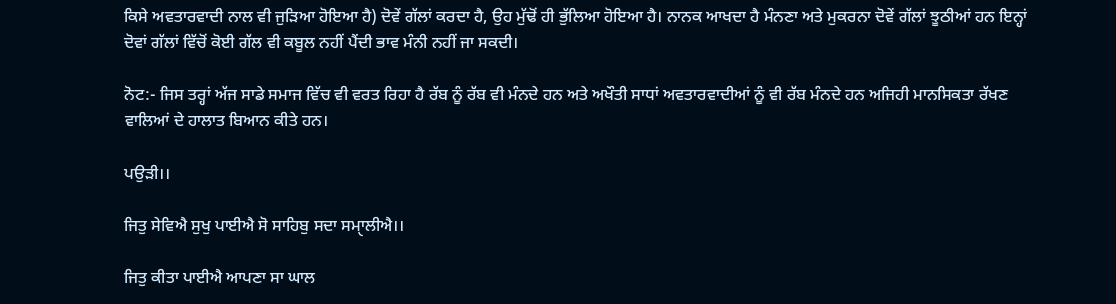ਕਿਸੇ ਅਵਤਾਰਵਾਦੀ ਨਾਲ ਵੀ ਜੁੜਿਆ ਹੋਇਆ ਹੈ) ਦੋਵੇਂ ਗੱਲਾਂ ਕਰਦਾ ਹੈ, ਉਹ ਮੁੱਢੋਂ ਹੀ ਭੁੱਲਿਆ ਹੋਇਆ ਹੈ। ਨਾਨਕ ਆਖਦਾ ਹੈ ਮੰਨਣਾ ਅਤੇ ਮੁਕਰਨਾ ਦੋਵੇਂ ਗੱਲਾਂ ਝੂਠੀਆਂ ਹਨ ਇਨ੍ਹਾਂ ਦੋਵਾਂ ਗੱਲਾਂ ਵਿੱਚੋਂ ਕੋਈ ਗੱਲ ਵੀ ਕਬੂਲ ਨਹੀਂ ਪੈਂਦੀ ਭਾਵ ਮੰਨੀ ਨਹੀਂ ਜਾ ਸਕਦੀ।

ਨੋਟ:- ਜਿਸ ਤਰ੍ਹਾਂ ਅੱਜ ਸਾਡੇ ਸਮਾਜ ਵਿੱਚ ਵੀ ਵਰਤ ਰਿਹਾ ਹੈ ਰੱਬ ਨੂੰ ਰੱਬ ਵੀ ਮੰਨਦੇ ਹਨ ਅਤੇ ਅਖੌਤੀ ਸਾਧਾਂ ਅਵਤਾਰਵਾਦੀਆਂ ਨੂੰ ਵੀ ਰੱਬ ਮੰਨਦੇ ਹਨ ਅਜਿਹੀ ਮਾਨਸਿਕਤਾ ਰੱਖਣ ਵਾਲਿਆਂ ਦੇ ਹਾਲਾਤ ਬਿਆਨ ਕੀਤੇ ਹਨ।

ਪਉੜੀ।।

ਜਿਤੁ ਸੇਵਿਐ ਸੁਖੁ ਪਾਈਐ ਸੋ ਸਾਹਿਬੁ ਸਦਾ ਸਮਾੑਲੀਐ।।

ਜਿਤੁ ਕੀਤਾ ਪਾਈਐ ਆਪਣਾ ਸਾ ਘਾਲ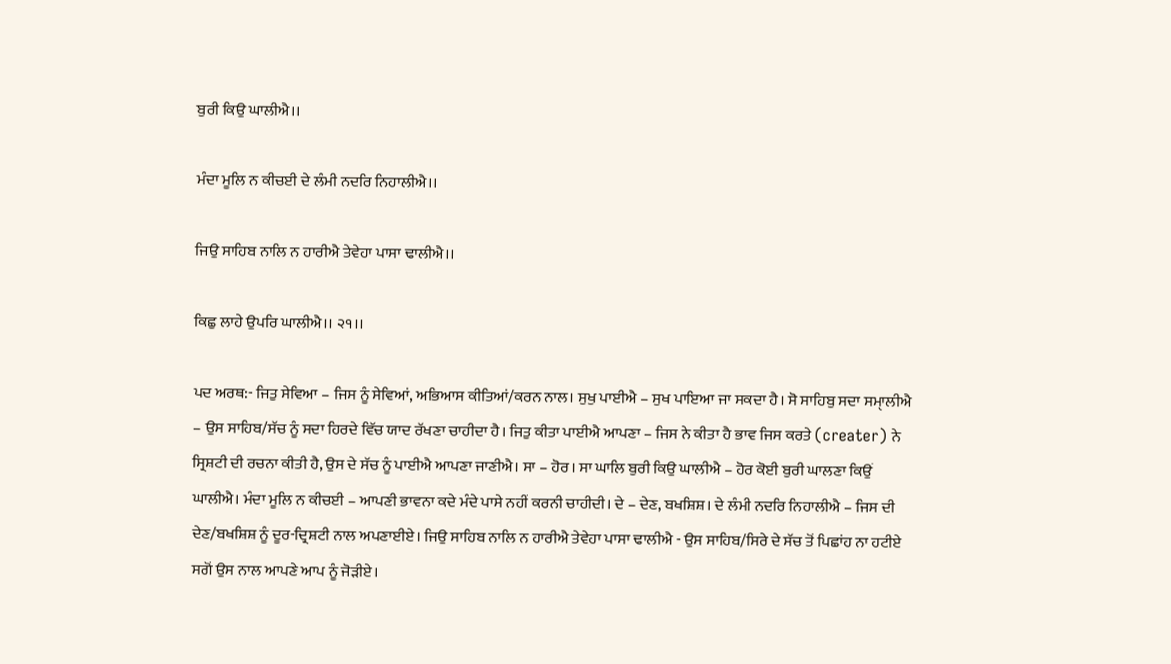ਬੁਰੀ ਕਿਉ ਘਾਲੀਐ।।

ਮੰਦਾ ਮੂਲਿ ਨ ਕੀਚਈ ਦੇ ਲੰਮੀ ਨਦਰਿ ਨਿਹਾਲੀਐ।।

ਜਿਉ ਸਾਹਿਬ ਨਾਲਿ ਨ ਹਾਰੀਐ ਤੇਵੇਹਾ ਪਾਸਾ ਢਾਲੀਐ।।

ਕਿਛੁ ਲਾਹੇ ਉਪਰਿ ਘਾਲੀਐ।। ੨੧।।

ਪਦ ਅਰਥ:- ਜਿਤੁ ਸੇਵਿਆ – ਜਿਸ ਨੂੰ ਸੇਵਿਆਂ, ਅਭਿਆਸ ਕੀਤਿਆਂ/ਕਰਨ ਨਾਲ। ਸੁਖੁ ਪਾਈਐ – ਸੁਖ ਪਾਇਆ ਜਾ ਸਕਦਾ ਹੈ। ਸੋ ਸਾਹਿਬੁ ਸਦਾ ਸਮਾੑਲੀਐ – ਉਸ ਸਾਹਿਬ/ਸੱਚ ਨੂੰ ਸਦਾ ਹਿਰਦੇ ਵਿੱਚ ਯਾਦ ਰੱਖਣਾ ਚਾਹੀਦਾ ਹੈ। ਜਿਤੁ ਕੀਤਾ ਪਾਈਐ ਆਪਣਾ – ਜਿਸ ਨੇ ਕੀਤਾ ਹੈ ਭਾਵ ਜਿਸ ਕਰਤੇ (creater) ਨੇ ਸ੍ਰਿਸ਼ਟੀ ਦੀ ਰਚਨਾ ਕੀਤੀ ਹੈ, ਉਸ ਦੇ ਸੱਚ ਨੂੰ ਪਾਈਐ ਆਪਣਾ ਜਾਣੀਐ। ਸਾ – ਹੋਰ। ਸਾ ਘਾਲਿ ਬੁਰੀ ਕਿਉ ਘਾਲੀਐ – ਹੋਰ ਕੋਈ ਬੁਰੀ ਘਾਲਣਾ ਕਿਉਂ ਘਾਲੀਐ। ਮੰਦਾ ਮੂਲਿ ਨ ਕੀਚਈ – ਆਪਣੀ ਭਾਵਨਾ ਕਦੇ ਮੰਦੇ ਪਾਸੇ ਨਹੀਂ ਕਰਨੀ ਚਾਹੀਦੀ। ਦੇ – ਦੇਣ, ਬਖਸ਼ਿਸ਼। ਦੇ ਲੰਮੀ ਨਦਰਿ ਨਿਹਾਲੀਐ – ਜਿਸ ਦੀ ਦੇਣ/ਬਖਸ਼ਿਸ਼ ਨੂੰ ਦੂਰ-ਦ੍ਰਿਸ਼ਟੀ ਨਾਲ ਅਪਣਾਈਏ। ਜਿਉ ਸਾਹਿਬ ਨਾਲਿ ਨ ਹਾਰੀਐ ਤੇਵੇਹਾ ਪਾਸਾ ਢਾਲੀਐ - ਉਸ ਸਾਹਿਬ/ਸਿਰੇ ਦੇ ਸੱਚ ਤੋਂ ਪਿਛਾਂਹ ਨਾ ਹਟੀਏ ਸਗੋਂ ਉਸ ਨਾਲ ਆਪਣੇ ਆਪ ਨੂੰ ਜੋੜੀਏ।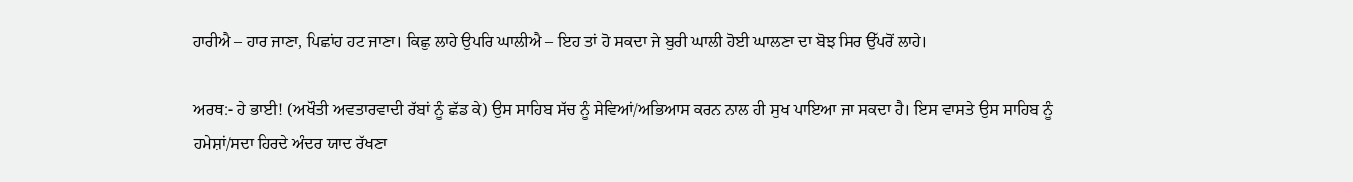ਹਾਰੀਐ – ਹਾਰ ਜਾਣਾ, ਪਿਛਾਂਹ ਹਟ ਜਾਣਾ। ਕਿਛੁ ਲਾਹੇ ਉਪਰਿ ਘਾਲੀਐ – ਇਹ ਤਾਂ ਹੋ ਸਕਦਾ ਜੇ ਬੁਰੀ ਘਾਲੀ ਹੋਈ ਘਾਲਣਾ ਦਾ ਬੋਝ ਸਿਰ ਉੱਪਰੋਂ ਲਾਹੇ।

ਅਰਥ:- ਹੇ ਭਾਈ! (ਅਖੌਤੀ ਅਵਤਾਰਵਾਦੀ ਰੱਬਾਂ ਨੂੰ ਛੱਡ ਕੇ) ਉਸ ਸਾਹਿਬ ਸੱਚ ਨੂੰ ਸੇਵਿਆਂ/ਅਭਿਆਸ ਕਰਨ ਨਾਲ ਹੀ ਸੁਖ ਪਾਇਆ ਜਾ ਸਕਦਾ ਹੈ। ਇਸ ਵਾਸਤੇ ਉਸ ਸਾਹਿਬ ਨੂੰ ਹਮੇਸ਼ਾਂ/ਸਦਾ ਹਿਰਦੇ ਅੰਦਰ ਯਾਦ ਰੱਖਣਾ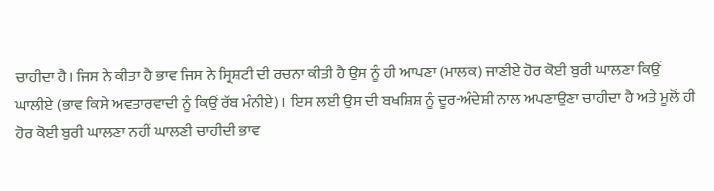ਚਾਹੀਦਾ ਹੈ। ਜਿਸ ਨੇ ਕੀਤਾ ਹੈ ਭਾਵ ਜਿਸ ਨੇ ਸ੍ਰਿਸ਼ਟੀ ਦੀ ਰਚਨਾ ਕੀਤੀ ਹੈ ਉਸ ਨੂੰ ਹੀ ਆਪਣਾ (ਮਾਲਕ) ਜਾਣੀਏ ਹੋਰ ਕੋਈ ਬੁਰੀ ਘਾਲਣਾ ਕਿਉਂ ਘਾਲੀਏ (ਭਾਵ ਕਿਸੇ ਅਵਤਾਰਵਾਦੀ ਨੂੰ ਕਿਉਂ ਰੱਬ ਮੰਨੀਏ)। ਇਸ ਲਈ ਉਸ ਦੀ ਬਖਸ਼ਿਸ਼ ਨੂੰ ਦੂਰ-ਅੰਦੇਸ਼ੀ ਨਾਲ ਅਪਣਾਉਣਾ ਚਾਹੀਦਾ ਹੈ ਅਤੇ ਮੂਲੋਂ ਹੀ ਹੋਰ ਕੋਈ ਬੁਰੀ ਘਾਲਣਾ ਨਹੀਂ ਘਾਲਣੀ ਚਾਹੀਦੀ ਭਾਵ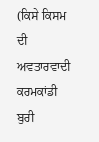(ਕਿਸੇ ਕਿਸਮ ਦੀ ਅਵਤਾਰਵਾਦੀ ਕਰਮਕਾਂਡੀ ਬੁਰੀ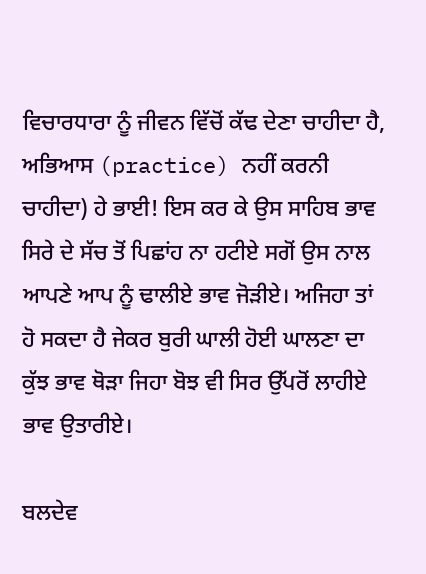ਵਿਚਾਰਧਾਰਾ ਨੂੰ ਜੀਵਨ ਵਿੱਚੋਂ ਕੱਢ ਦੇਣਾ ਚਾਹੀਦਾ ਹੈ, ਅਭਿਆਸ (practice) ਨਹੀਂ ਕਰਨੀ ਚਾਹੀਦਾ) ਹੇ ਭਾਈ! ਇਸ ਕਰ ਕੇ ਉਸ ਸਾਹਿਬ ਭਾਵ ਸਿਰੇ ਦੇ ਸੱਚ ਤੋਂ ਪਿਛਾਂਹ ਨਾ ਹਟੀਏ ਸਗੋਂ ਉਸ ਨਾਲ ਆਪਣੇ ਆਪ ਨੂੰ ਢਾਲੀਏ ਭਾਵ ਜੋੜੀਏ। ਅਜਿਹਾ ਤਾਂ ਹੋ ਸਕਦਾ ਹੈ ਜੇਕਰ ਬੁਰੀ ਘਾਲੀ ਹੋਈ ਘਾਲਣਾ ਦਾ ਕੁੱਝ ਭਾਵ ਥੋੜਾ ਜਿਹਾ ਬੋਝ ਵੀ ਸਿਰ ਉੱਪਰੋਂ ਲਾਹੀਏ ਭਾਵ ਉਤਾਰੀਏ।

ਬਲਦੇਵ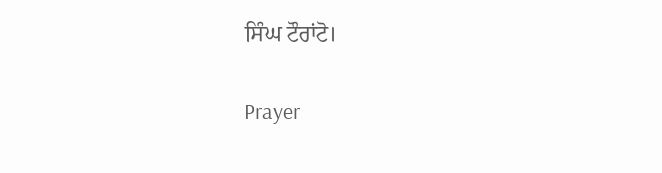ਸਿੰਘ ਟੌਰਾਂਟੋ।

Prayer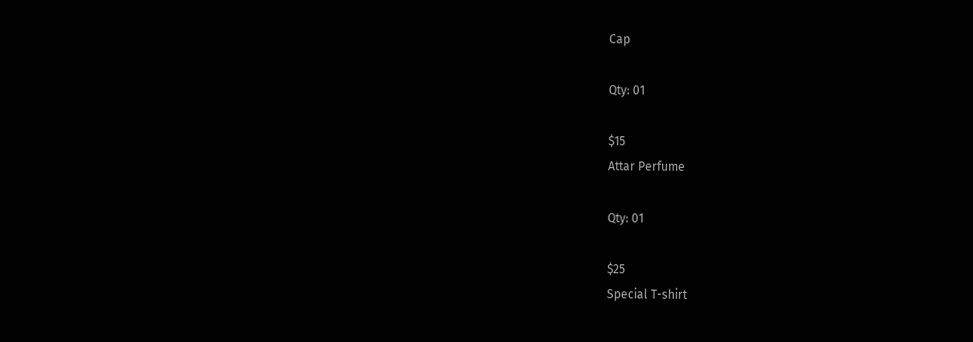Cap

Qty: 01

$15
Attar Perfume

Qty: 01

$25
Special T-shirt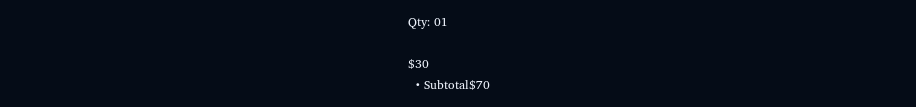Qty: 01

$30
  • Subtotal$70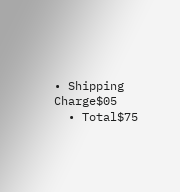• Shipping Charge$05
  • Total$75